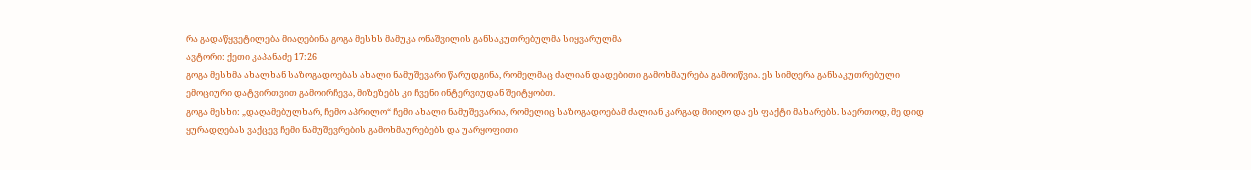რა გადაწყვეტილება მიაღებინა გოგა მესხს მამუკა ონაშვილის განსაკუთრებულმა სიყვარულმა
ავტორი: ქეთი კაპანაძე 17:26
გოგა მესხმა ახალხან საზოგადოებას ახალი ნამუშევარი წარუდგინა, რომელმაც ძალიან დადებითი გამოხმაურება გამოიწვია. ეს სიმღერა განსაკუთრებული ემოციური დატვირთვით გამოირჩევა, მიზეზებს კი ჩვენი ინტერვიუდან შეიტყობთ.
გოგა მესხი: „დაღამებულხარ, ჩემო აპრილო“ ჩემი ახალი ნამუშევარია, რომელიც საზოგადოებამ ძალიან კარგად მიიღო და ეს ფაქტი მახარებს. საერთოდ, მე დიდ ყურადღებას ვაქცევ ჩემი ნამუშევრების გამოხმაურებებს და უარყოფითი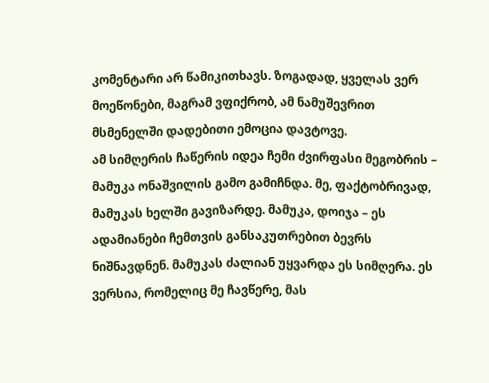კომენტარი არ წამიკითხავს. ზოგადად, ყველას ვერ მოეწონები, მაგრამ ვფიქრობ, ამ ნამუშევრით მსმენელში დადებითი ემოცია დავტოვე.
ამ სიმღერის ჩაწერის იდეა ჩემი ძვირფასი მეგობრის – მამუკა ონაშვილის გამო გამიჩნდა. მე, ფაქტობრივად, მამუკას ხელში გავიზარდე. მამუკა, დოიჯა – ეს ადამიანები ჩემთვის განსაკუთრებით ბევრს ნიშნავდნენ. მამუკას ძალიან უყვარდა ეს სიმღერა. ეს ვერსია, რომელიც მე ჩავწერე, მას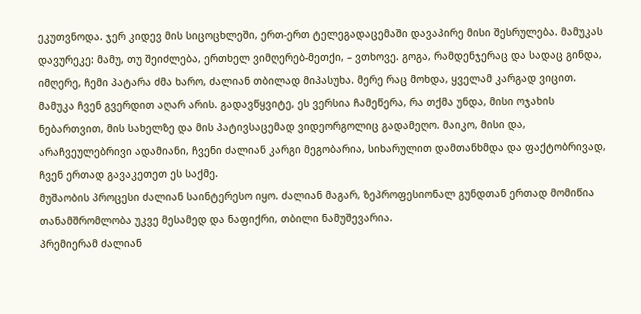ეკუთვნოდა. ჯერ კიდევ მის სიცოცხლეში, ერთ-ერთ ტელეგადაცემაში დავაპირე მისი შესრულება. მამუკას დავურეკე: მამუ, თუ შეიძლება, ერთხელ ვიმღერებ-მეთქი, – ვთხოვე. გოგა, რამდენჯერაც და სადაც გინდა, იმღერე, ჩემი პატარა ძმა ხარო, ძალიან თბილად მიპასუხა. მერე რაც მოხდა, ყველამ კარგად ვიცით. მამუკა ჩვენ გვერდით აღარ არის. გადავწყვიტე, ეს ვერსია ჩამეწერა, რა თქმა უნდა, მისი ოჯახის ნებართვით, მის სახელზე და მის პატივსაცემად ვიდეორგოლიც გადამეღო. მაიკო, მისი და, არაჩვეულებრივი ადამიანი, ჩვენი ძალიან კარგი მეგობარია, სიხარულით დამთანხმდა და ფაქტობრივად, ჩვენ ერთად გავაკეთეთ ეს საქმე.
მუშაობის პროცესი ძალიან საინტერესო იყო. ძალიან მაგარ, ზეპროფესიონალ გუნდთან ერთად მომიწია თანამშრომლობა უკვე მესამედ და ნაფიქრი, თბილი ნამუშევარია.
პრემიერამ ძალიან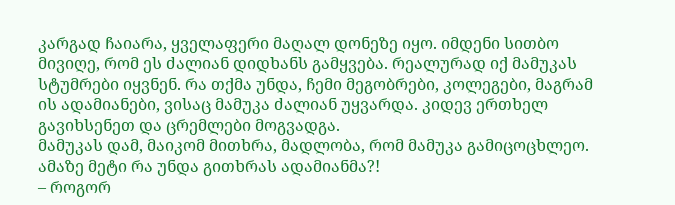კარგად ჩაიარა, ყველაფერი მაღალ დონეზე იყო. იმდენი სითბო მივიღე, რომ ეს ძალიან დიდხანს გამყვება. რეალურად იქ მამუკას სტუმრები იყვნენ. რა თქმა უნდა, ჩემი მეგობრები, კოლეგები, მაგრამ ის ადამიანები, ვისაც მამუკა ძალიან უყვარდა. კიდევ ერთხელ გავიხსენეთ და ცრემლები მოგვადგა.
მამუკას დამ, მაიკომ მითხრა, მადლობა, რომ მამუკა გამიცოცხლეო. ამაზე მეტი რა უნდა გითხრას ადამიანმა?!
– როგორ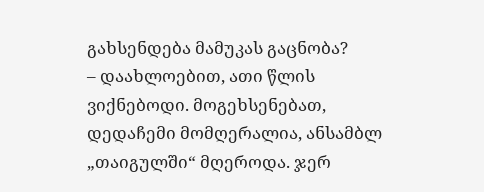გახსენდება მამუკას გაცნობა?
– დაახლოებით, ათი წლის ვიქნებოდი. მოგეხსენებათ, დედაჩემი მომღერალია, ანსამბლ „თაიგულში“ მღეროდა. ჯერ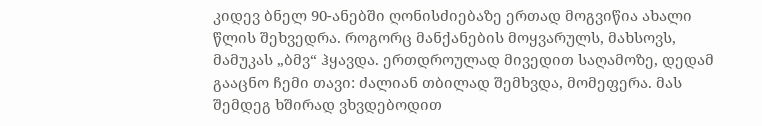კიდევ ბნელ 90-ანებში ღონისძიებაზე ერთად მოგვიწია ახალი წლის შეხვედრა. როგორც მანქანების მოყვარულს, მახსოვს, მამუკას „ბმვ“ ჰყავდა. ერთდროულად მივედით საღამოზე, დედამ გააცნო ჩემი თავი: ძალიან თბილად შემხვდა, მომეფერა. მას შემდეგ ხშირად ვხვდებოდით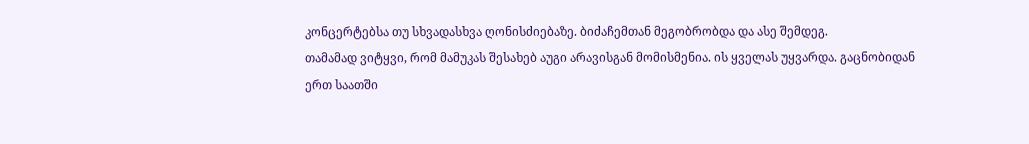კონცერტებსა თუ სხვადასხვა ღონისძიებაზე. ბიძაჩემთან მეგობრობდა და ასე შემდეგ.
თამამად ვიტყვი, რომ მამუკას შესახებ აუგი არავისგან მომისმენია. ის ყველას უყვარდა. გაცნობიდან ერთ საათში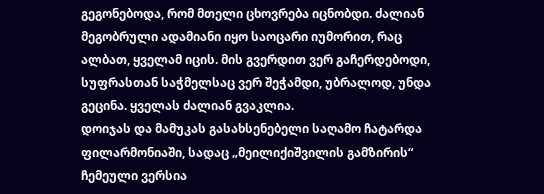გეგონებოდა, რომ მთელი ცხოვრება იცნობდი. ძალიან მეგობრული ადამიანი იყო საოცარი იუმორით, რაც ალბათ, ყველამ იცის. მის გვერდით ვერ გაჩერდებოდი, სუფრასთან საჭმელსაც ვერ შეჭამდი, უბრალოდ, უნდა გეცინა. ყველას ძალიან გვაკლია.
დოიჯას და მამუკას გასახსენებელი საღამო ჩატარდა ფილარმონიაში, სადაც „მეილიქიშვილის გამზირის“ ჩემეული ვერსია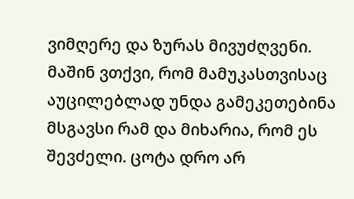ვიმღერე და ზურას მივუძღვენი. მაშინ ვთქვი, რომ მამუკასთვისაც აუცილებლად უნდა გამეკეთებინა მსგავსი რამ და მიხარია, რომ ეს შევძელი. ცოტა დრო არ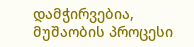დამჭირვებია, მუშაობის პროცესი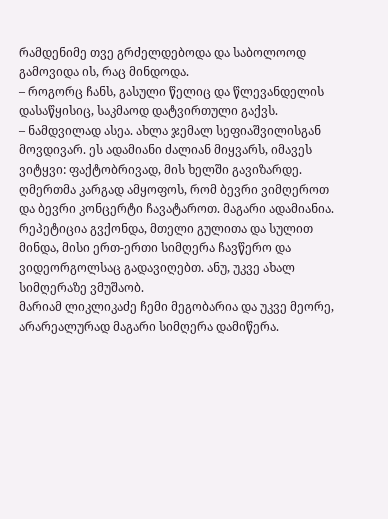რამდენიმე თვე გრძელდებოდა და საბოლოოდ გამოვიდა ის, რაც მინდოდა.
– როგორც ჩანს, გასული წელიც და წლევანდელის დასაწყისიც, საკმაოდ დატვირთული გაქვს.
– ნამდვილად ასეა. ახლა ჯემალ სეფიაშვილისგან მოვდივარ. ეს ადამიანი ძალიან მიყვარს, იმავეს ვიტყვი: ფაქტობრივად, მის ხელში გავიზარდე. ღმერთმა კარგად ამყოფოს, რომ ბევრი ვიმღეროთ და ბევრი კონცერტი ჩავატაროთ. მაგარი ადამიანია. რეპეტიცია გვქონდა, მთელი გულითა და სულით მინდა, მისი ერთ-ერთი სიმღერა ჩავწერო და ვიდეორგოლსაც გადავიღებთ. ანუ, უკვე ახალ სიმღერაზე ვმუშაობ.
მარიამ ლიკლიკაძე ჩემი მეგობარია და უკვე მეორე, არარეალურად მაგარი სიმღერა დამიწერა.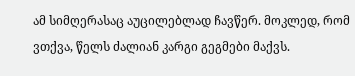ამ სიმღერასაც აუცილებლად ჩავწერ. მოკლედ, რომ ვთქვა, წელს ძალიან კარგი გეგმები მაქვს.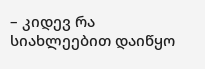– კიდევ რა სიახლეებით დაიწყო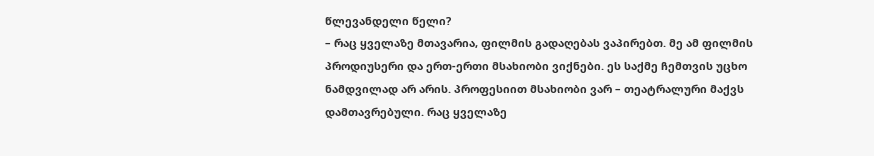წლევანდელი წელი?
– რაც ყველაზე მთავარია, ფილმის გადაღებას ვაპირებთ. მე ამ ფილმის პროდიუსერი და ერთ-ერთი მსახიობი ვიქნები. ეს საქმე ჩემთვის უცხო ნამდვილად არ არის. პროფესიით მსახიობი ვარ – თეატრალური მაქვს დამთავრებული. რაც ყველაზე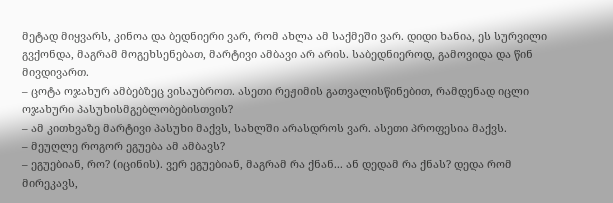მეტად მიყვარს, კინოა და ბედნიერი ვარ, რომ ახლა ამ საქმეში ვარ. დიდი ხანია, ეს სურვილი გვქონდა, მაგრამ მოგეხსენებათ, მარტივი ამბავი არ არის. საბედნიეროდ, გამოვიდა და წინ მივდივართ.
– ცოტა ოჯახურ ამბებზეც ვისაუბროთ. ასეთი რეჟიმის გათვალისწინებით, რამდენად იცლი ოჯახური პასუხისმგებლობებისთვის?
– ამ კითხვაზე მარტივი პასუხი მაქვს, სახლში არასდროს ვარ. ასეთი პროფესია მაქვს.
– მეუღლე როგორ ეგუება ამ ამბავს?
– ეგუებიან, რო? (იცინის). ვერ ეგუებიან, მაგრამ რა ქნან... ან დედამ რა ქნას? დედა რომ მირეკავს,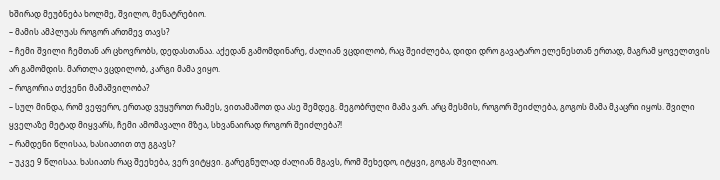ხშირად მეუბნება ხოლმე, შვილო, მენატრებიო.
– მამის ამპლუას როგორ ართმევ თავს?
– ჩემი შვილი ჩემთან არ ცხოვრობს, დედასთანაა. აქედან გამომდინარე, ძალიან ვცდილობ, რაც შეიძლება, დიდი დრო გავატარო ელენესთან ერთად, მაგრამ ყოველთვის არ გამომდის. მართლა ვცდილობ, კარგი მამა ვიყო.
– როგორია თქვენი მამაშვილობა?
– სულ მინდა, რომ ვეფერო, ერთად ვუყუროთ რამეს, ვითამაშოთ და ასე შემდეგ. მეგობრული მამა ვარ. არც მესმის, როგორ შეიძლება, გოგოს მამა მკაცრი იყოს. შვილი ყველაზე მეტად მიყვარს, ჩემი ამომავალი მზეა, სხვანაირად როგორ შეიძლება?!
– რამდენი წლისაა, ხასიათით თუ გგავს?
– უკვე 9 წლისაა. ხასიათს რაც შეეხება, ვერ ვიტყვი. გარეგნულად ძალიან მგავს, რომ შეხედო, იტყვი, გოგას შვილიაო.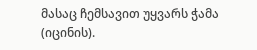მასაც ჩემსავით უყვარს ჭამა (იცინის).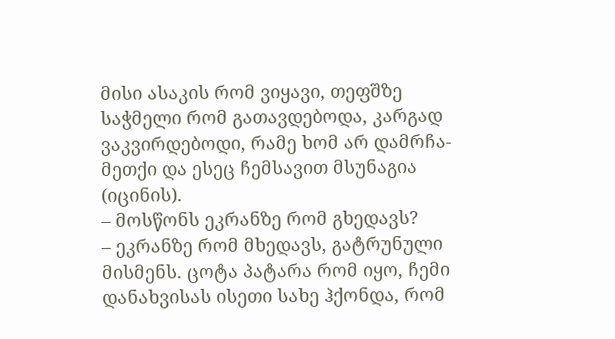მისი ასაკის რომ ვიყავი, თეფშზე საჭმელი რომ გათავდებოდა, კარგად ვაკვირდებოდი, რამე ხომ არ დამრჩა-მეთქი და ესეც ჩემსავით მსუნაგია (იცინის).
– მოსწონს ეკრანზე რომ გხედავს?
– ეკრანზე რომ მხედავს, გატრუნული მისმენს. ცოტა პატარა რომ იყო, ჩემი დანახვისას ისეთი სახე ჰქონდა, რომ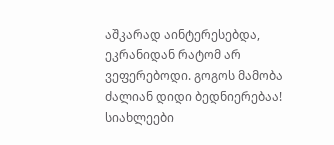აშკარად აინტერესებდა, ეკრანიდან რატომ არ ვეფერებოდი. გოგოს მამობა ძალიან დიდი ბედნიერებაა!
სიახლეები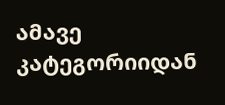ამავე კატეგორიიდან